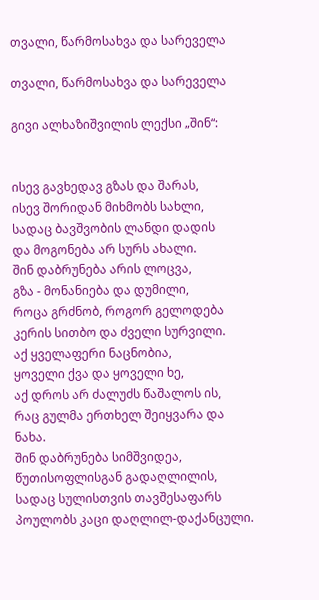თვალი, წარმოსახვა და სარეველა

თვალი, წარმოსახვა და სარეველა

გივი ალხაზიშვილის ლექსი „შინ“:


ისევ გავხედავ გზას და შარას,
ისევ შორიდან მიხმობს სახლი,
სადაც ბავშვობის ლანდი დადის
და მოგონება არ სურს ახალი.
შინ დაბრუნება არის ლოცვა,
გზა - მონანიება და დუმილი,
როცა გრძნობ, როგორ გელოდება
კერის სითბო და ძველი სურვილი.
აქ ყველაფერი ნაცნობია,
ყოველი ქვა და ყოველი ხე,
აქ დროს არ ძალუძს წაშალოს ის,
რაც გულმა ერთხელ შეიყვარა და ნახა.
შინ დაბრუნება სიმშვიდეა,
წუთისოფლისგან გადაღლილის,
სადაც სულისთვის თავშესაფარს
პოულობს კაცი დაღლილ-დაქანცული.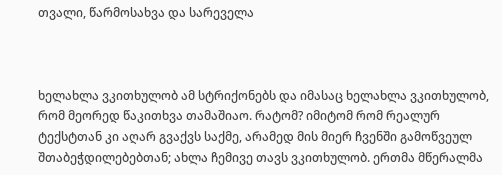თვალი, წარმოსახვა და სარეველა



ხელახლა ვკითხულობ ამ სტრიქონებს და იმასაც ხელახლა ვკითხულობ, რომ მეორედ წაკითხვა თამაშიაო. რატომ? იმიტომ რომ რეალურ ტექსტთან კი აღარ გვაქვს საქმე, არამედ მის მიერ ჩვენში გამოწვეულ შთაბეჭდილებებთან; ახლა ჩემივე თავს ვკითხულობ. ერთმა მწერალმა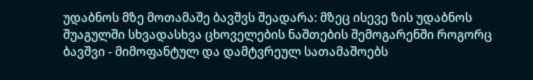უდაბნოს მზე მოთამაშე ბავშვს შეადარა: მზეც ისევე ზის უდაბნოს შუაგულში სხვადასხვა ცხოველების ნაშთების შემოგარენში როგორც ბავშვი - მიმოფანტულ და დამტვრეულ სათამაშოებს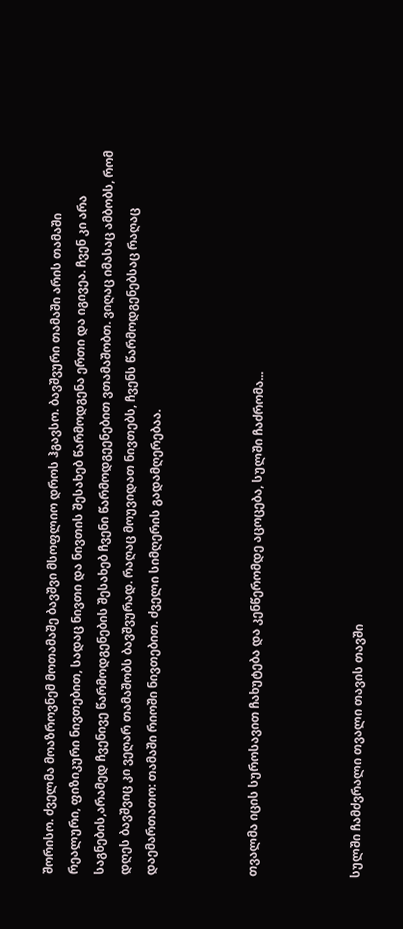შორისო. ძველმა მოაზროვნემ მოთამაშე ბავშვი მსოფლიო დროს ჰგავსო. ბავშვური თამაში არის თამაში რეალური, ფიზიკური ნივთებით, სადაც ნივთი და ნივთის შესახებ წარმოდგენა ერთი და იგივეა. ჩვენ კი არა საგნების,არამედ ჩვენივე წარმოდგენების შესახებ ჩვენი წარმოდგეენებით ვთამაშობთ. ვიღაც იმასაც ამბობს, რომ დღეს ბავშვიც კი ვეღარ თამაშობს ბავშვურად. რაღაც მოუვიდათ ნივთებს, ჩვენს წარმოდგენებსაც რაღაც დაემართათო: თამაში რიოში ნივთებით. ძველი სიმღერის გადამღერებაა.



თვალმა იცის სუროსავით ჩახუტება და კენწერომდე აცოცება, სულში ჩაძრომა...



სულში ჩამძვრალი თვალი თავის თავში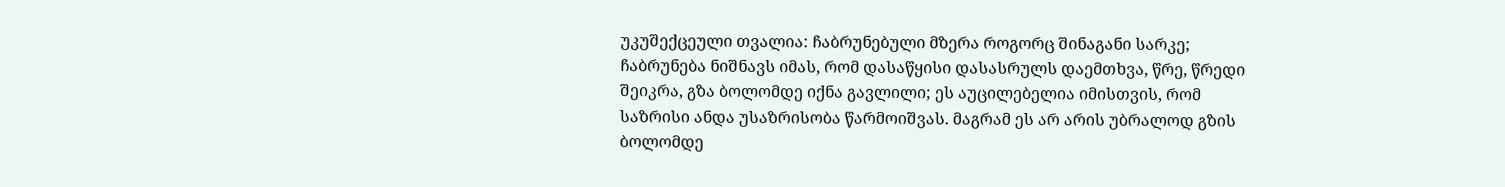უკუშექცეული თვალია: ჩაბრუნებული მზერა როგორც შინაგანი სარკე; ჩაბრუნება ნიშნავს იმას, რომ დასაწყისი დასასრულს დაემთხვა, წრე, წრედი შეიკრა, გზა ბოლომდე იქნა გავლილი; ეს აუცილებელია იმისთვის, რომ საზრისი ანდა უსაზრისობა წარმოიშვას. მაგრამ ეს არ არის უბრალოდ გზის ბოლომდე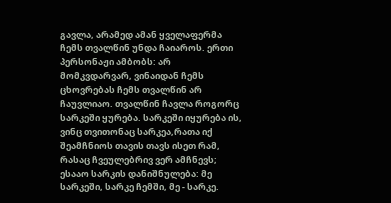გავლა, არამედ ამან ყველაფერმა ჩემს თვალწინ უნდა ჩაიაროს. ერთი პერსონაჟი ამბობს: არ მომკვდარვარ, ვინაიდან ჩემს ცხოვრებას ჩემს თვალწინ არ ჩაუვლიაო. თვალწინ ჩავლა როგორც სარკეში ყურება. სარკეში იყურება ის, ვინც თვითონაც სარკეა,რათა იქ შეამჩნიოს თავის თავს ისეთ რამ, რასაც ჩვეულებრივ ვერ ამჩნევს; ესააო სარკის დანიშნულება: მე სარკეში, სარკე ჩემში, მე - სარკე.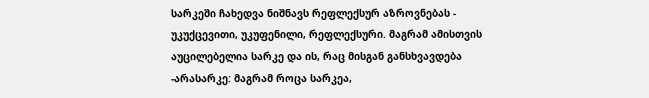სარკეში ჩახედვა ნიშნავს რეფლექსურ აზროვნებას - უკუქცევითი, უკუფენილი, რეფლექსური. მაგრამ ამისთვის აუცილებელია სარკე და ის, რაც მისგან განსხვავდება -არასარკე: მაგრამ როცა სარკეა,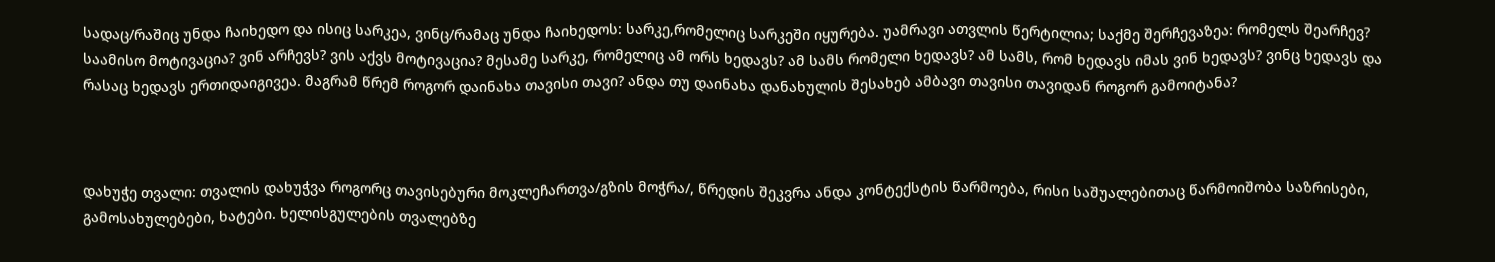სადაც/რაშიც უნდა ჩაიხედო და ისიც სარკეა, ვინც/რამაც უნდა ჩაიხედოს: სარკე,რომელიც სარკეში იყურება. უამრავი ათვლის წერტილია; საქმე შერჩევაზეა: რომელს შეარჩევ? საამისო მოტივაცია? ვინ არჩევს? ვის აქვს მოტივაცია? მესამე სარკე, რომელიც ამ ორს ხედავს? ამ სამს რომელი ხედავს? ამ სამს, რომ ხედავს იმას ვინ ხედავს? ვინც ხედავს და რასაც ხედავს ერთიდაიგივეა. მაგრამ წრემ როგორ დაინახა თავისი თავი? ანდა თუ დაინახა დანახულის შესახებ ამბავი თავისი თავიდან როგორ გამოიტანა?



დახუჭე თვალი: თვალის დახუჭვა როგორც თავისებური მოკლეჩართვა/გზის მოჭრა/, წრედის შეკვრა ანდა კონტექსტის წარმოება, რისი საშუალებითაც წარმოიშობა საზრისები, გამოსახულებები, ხატები. ხელისგულების თვალებზე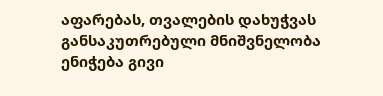აფარებას, თვალების დახუჭვას განსაკუთრებული მნიშვნელობა ენიჭება გივი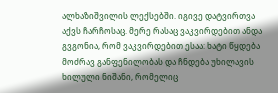ალხაზიშვილის ლექსებში. იგივე დატვირთვა აქვს ჩარჩოსაც. მერე რასაც ვაკვირდებით ანდა გვგონია, რომ ვაკვირდებით ესაა: ხატი წყდება მოძრავ განფენილობას და ჩნდება უხილავის ხილული ნიშანი, რომელიც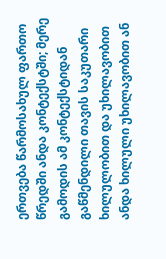ერთვება წარმოსახულ ფართო წრედში ანდა კონტექსტში; მერე გამოდის ამ კონტექსტიდან გაწმენდილი თავის საკუთარი ხილულობით და უხილავობით ანდა ხილული უხილავობით ან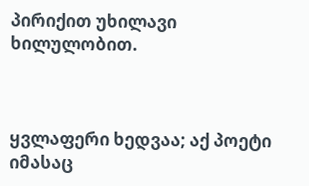პირიქით უხილავი ხილულობით.



ყვლაფერი ხედვაა; აქ პოეტი იმასაც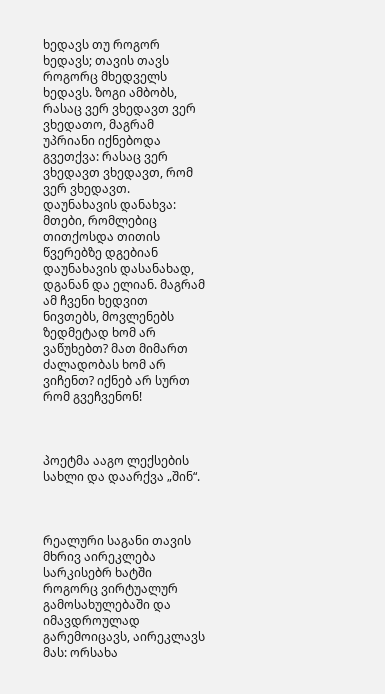ხედავს თუ როგორ ხედავს; თავის თავს როგორც მხედველს ხედავს. ზოგი ამბობს, რასაც ვერ ვხედავთ ვერ ვხედათო, მაგრამ უპრიანი იქნებოდა გვეთქვა: რასაც ვერ ვხედავთ ვხედავთ, რომ ვერ ვხედავთ. დაუნახავის დანახვა: მთები, რომლებიც თითქოსდა თითის წვერებზე დგებიან დაუნახავის დასანახად, დგანან და ელიან. მაგრამ ამ ჩვენი ხედვით ნივთებს, მოვლენებს ზედმეტად ხომ არ ვაწუხებთ? მათ მიმართ ძალადობას ხომ არ ვიჩენთ? იქნებ არ სურთ რომ გვეჩვენონ!



პოეტმა ააგო ლექსების სახლი და დაარქვა „შინ“.



რეალური საგანი თავის მხრივ აირეკლება სარკისებრ ხატში როგორც ვირტუალურ გამოსახულებაში და იმავდროულად გარემოიცავს, აირეკლავს მას: ორსახა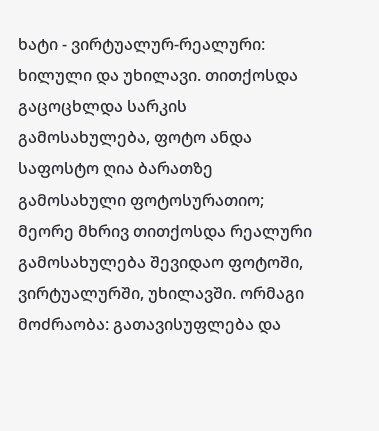ხატი - ვირტუალურ-რეალური: ხილული და უხილავი. თითქოსდა გაცოცხლდა სარკის გამოსახულება, ფოტო ანდა საფოსტო ღია ბარათზე გამოსახული ფოტოსურათიო; მეორე მხრივ თითქოსდა რეალური გამოსახულება შევიდაო ფოტოში, ვირტუალურში, უხილავში. ორმაგი მოძრაობა: გათავისუფლება და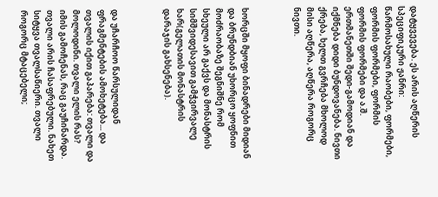დატყვევება. ეს არის აღწერის სპეციფიკური ჟანრი: წარმოსახული რაობები, ფორმები, ფორმის ფორმები, ფორმის ფორმის ფორმები და ა.შ. ერთმანეთში შედი-გამოდიან და იქმნება დიდი ბუნდოვანება. ნივთი ქრება, ხელთ გვრჩება მხოლოდ მისი აღწერა, აღწერა როგორც ნივთი.



ხორცში მყოფი ბინადრები მიდიან და ბრუნდბიან უხორცო ყოფნით მოძრაობაზე შეგნიშნე რომ სხეული არ გაქვს და მონასტრის სიმშვიდესავით გამჭვირვალე ხარ(გელათის მონასტრის დარაჯის გახსენება).



და უჩარჩოო წარსულიდან ფრაგმენტების ამოხეტება... და თვალის იქით გაპარება: თვალი და მოლოდინი. თვალი ელის რას? იმის გამოჩენას, რაც გაუჩინარდა. თვალი არის ჩასაფრებული. ნახეთ სიტყვა თვალსაწიერი. თვალი როგორც მტაცებელი;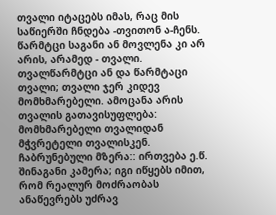თვალი იტაცებს იმას, რაც მის საწიერში ჩნდება -თვითონ ა-ჩენს. წარმტცი საგანი ან მოვლენა კი არ არის, არამედ - თვალი. თვალწარმტცი ან და წარმტაცი თვალი; თვალი ჯერ კიდევ მომხმარებელი. ამოცანა არის თვალის გათავისუფლება: მომხმარებელი თვალიდან მჭვრეტელი თვალისკენ. ჩაბრუნებული მზერა:: ირთვება ე.წ. შინაგანი კამერა; იგი იწყებს იმით, რომ რეალურ მოძრაობას ანაწევრებს უძრავ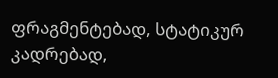ფრაგმენტებად, სტატიკურ კადრებად,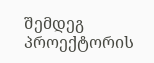შემდეგ პროექტორის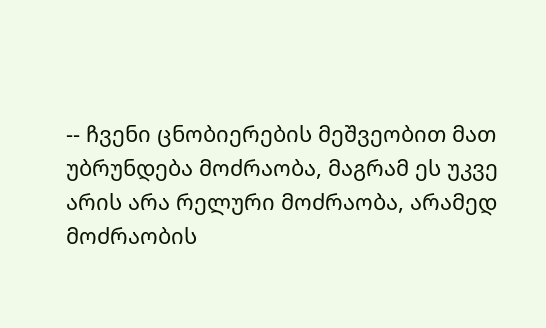-- ჩვენი ცნობიერების მეშვეობით მათ უბრუნდება მოძრაობა, მაგრამ ეს უკვე არის არა რელური მოძრაობა, არამედ მოძრაობის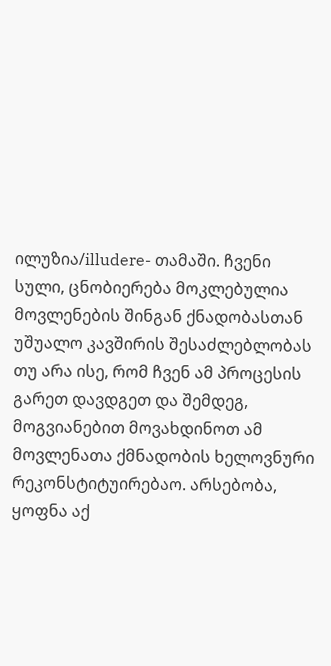ილუზია/illudere- თამაში. ჩვენი სული, ცნობიერება მოკლებულია მოვლენების შინგან ქნადობასთან უშუალო კავშირის შესაძლებლობას თუ არა ისე, რომ ჩვენ ამ პროცესის გარეთ დავდგეთ და შემდეგ, მოგვიანებით მოვახდინოთ ამ მოვლენათა ქმნადობის ხელოვნური რეკონსტიტუირებაო. არსებობა, ყოფნა აქ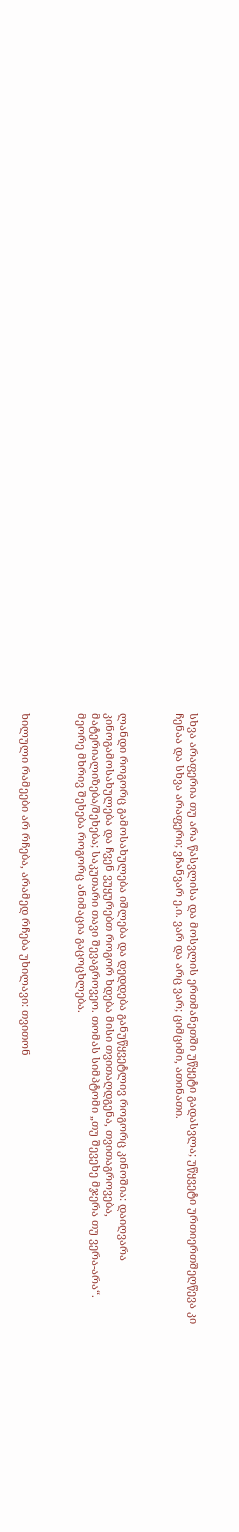სხვა არაფერია თუ არა წასვლისა და მოსვლის ერთმანეთში უწყეტი გადასვლა; უწყვეტი ურთიერთშეღწევა კი ჩენაა და სხვა არაფერი; ვჩანვარ ე.ი. ვარ და არც ვარ; ციმციმი, ათინათი.



ლანდი როგორც გამოსახულება იშლება და დედდება განუწყვეტლივ როგორც კინოშია: დაიღვარა კინოგამოსახულება და ჩვენ ვუყურებთ როგორ ხდება მისი თვითაღდგენა, თვითაგროვება, მატერიალიზება/შეხება; საკუთარი თავი შევაგროვეო. თომას სიმპტომი „თუ შევეხე მჯერა თუ ვერა-არა“. მეორე მხრივ შეხება როგორც ანიმაცია გაცოცხლება.



ხილული რამეები არ რჩება, არამედ რჩება უხილავი: თვითონ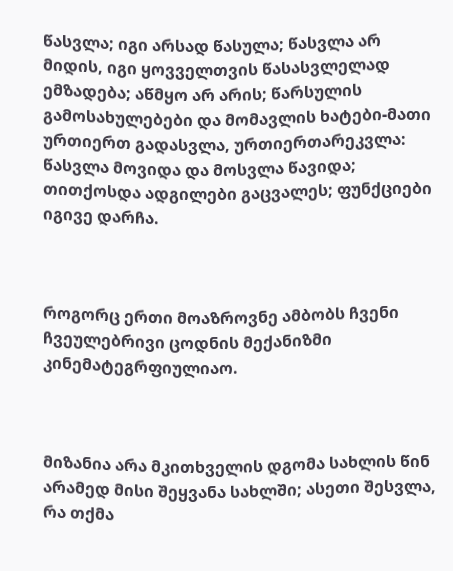წასვლა; იგი არსად წასულა; წასვლა არ მიდის, იგი ყოვველთვის წასასვლელად ემზადება; აწმყო არ არის; წარსულის გამოსახულებები და მომავლის ხატები-მათი ურთიერთ გადასვლა, ურთიერთარეკვლა: წასვლა მოვიდა და მოსვლა წავიდა; თითქოსდა ადგილები გაცვალეს; ფუნქციები იგივე დარჩა.



როგორც ერთი მოაზროვნე ამბობს ჩვენი ჩვეულებრივი ცოდნის მექანიზმი კინემატეგრფიულიაო.



მიზანია არა მკითხველის დგომა სახლის წინ არამედ მისი შეყვანა სახლში; ასეთი შესვლა, რა თქმა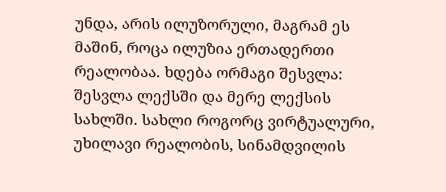უნდა, არის ილუზორული, მაგრამ ეს მაშინ, როცა ილუზია ერთადერთი რეალობაა. ხდება ორმაგი შესვლა: შესვლა ლექსში და მერე ლექსის სახლში. სახლი როგორც ვირტუალური, უხილავი რეალობის, სინამდვილის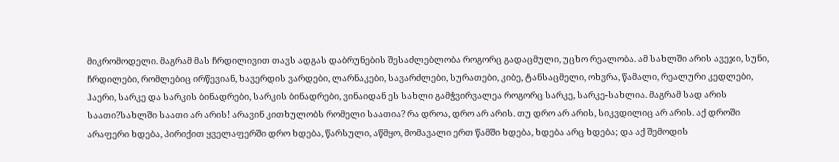მიკრომოდელი. მაგრამ მას ჩრდილივით თავს ადგას დაბრუნების შესაძლებლობა როგორც გადაცმული, უცხო რეალობა. ამ სახლში არის ავეჯი, სუნი, ჩრდილები, რომლებიც ირწევიან, ხავერდის ვარდები, ლარნაკები, სავარძლები, სურათები, კიბე, ტანსაცმელი, ოხვრა, წამალი, რეალური კედლები, ჰაერი, სარკე და სარკის ბინადრები, სარკის ბინადრები, ვინაიდან ეს სახლი გამჭვირვალეა როგორც სარკე, სარკე-სახლია. მაგრამ სად არის საათი?სახლში საათი არ არის! არავინ კითხულობს რომელი საათია? რა დროა, დრო არ არის. თუ დრო არ არის, სიკვდილიც არ არის. აქ დროში არაფერი ხდება, პირიქით ყველაფერში დრო ხდება, წარსული, აწმყო, მომავალი ერთ წამში ხდება, ხდება არც ხდება; და აქ შემოდის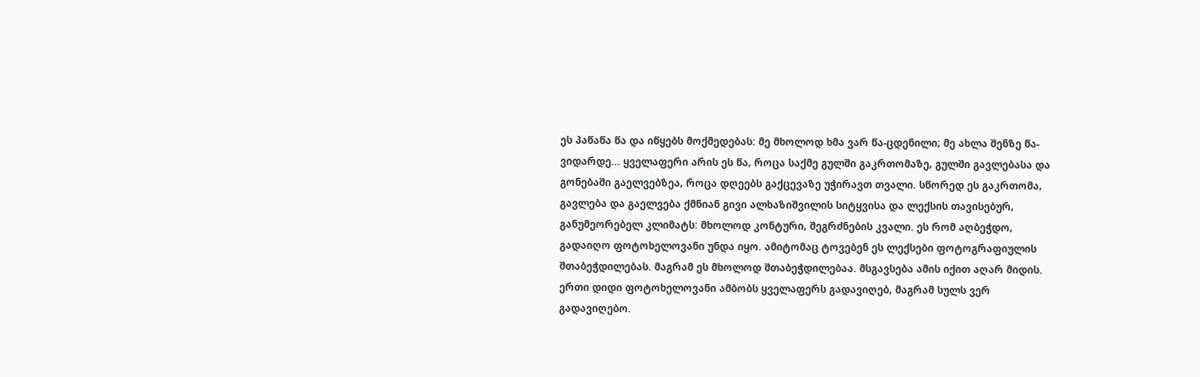ეს პაწაწა წა და იწყებს მოქმედებას: მე მხოლოდ ხმა ვარ წა-ცდენილი; მე ახლა შენზე წა-ვიდარდე... ყველაფერი არის ეს წა, როცა საქმე გულში გაკრთომაზე, გულში გავლებასა და გონებაში გაელვებზეა, როცა დღეებს გაქცევაზე უჭირავთ თვალი. სწორედ ეს გაკრთომა, გავლება და გაელვება ქმნიან გივი ალხაზიშვილის სიტყვისა და ლექსის თავისებურ, განუმეორებელ კლიმატს: მხოლოდ კონტური, შეგრძნების კვალი. ეს რომ აღბეჭდო, გადაიღო ფოტოხელოვანი უნდა იყო. ამიტომაც ტოვებენ ეს ლექსები ფოტოგრაფიულის შთაბეჭდილებას. მაგრამ ეს მხოლოდ შთაბეჭდილებაა. მსგავსება ამის იქით აღარ მიდის. ერთი დიდი ფოტოხელოვანი ამბობს ყველაფერს გადავიღებ, მაგრამ სულს ვერ გადავიღებო.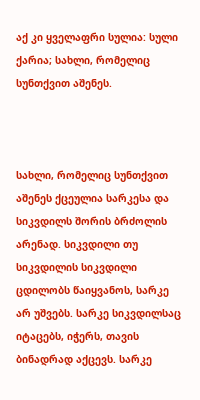აქ კი ყველაფრი სულია: სული ქარია; სახლი, რომელიც სუნთქვით აშენეს.



სახლი, რომელიც სუნთქვით აშენეს ქცეულია სარკესა და სიკვდილს შორის ბრძოლის არენად. სიკვდილი თუ სიკვდილის სიკვდილი ცდილობს წაიყვანოს, სარკე არ უშვებს. სარკე სიკვდილსაც იტაცებს, იჭერს, თავის ბინადრად აქცევს. სარკე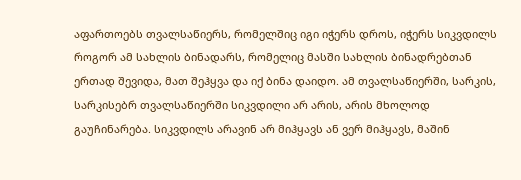აფართოებს თვალსაწიერს, რომელშიც იგი იჭერს დროს, იჭერს სიკვდილს როგორ ამ სახლის ბინადარს, რომელიც მასში სახლის ბინადრებთან ერთად შევიდა, მათ შეჰყვა და იქ ბინა დაიდო. ამ თვალსაწიერში, სარკის, სარკისებრ თვალსაწიერში სიკვდილი არ არის, არის მხოლოდ გაუჩინარება. სიკვდილს არავინ არ მიჰყავს ან ვერ მიჰყავს, მაშინ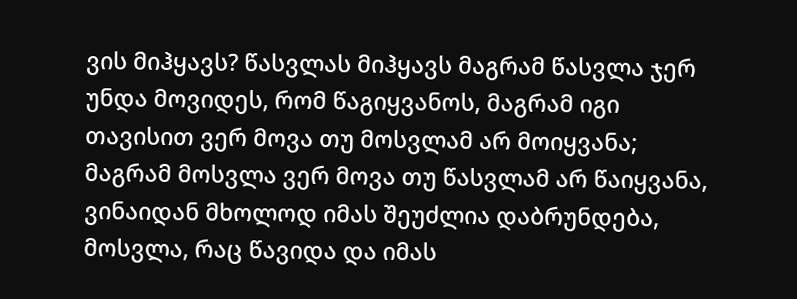ვის მიჰყავს? წასვლას მიჰყავს მაგრამ წასვლა ჯერ უნდა მოვიდეს, რომ წაგიყვანოს, მაგრამ იგი თავისით ვერ მოვა თუ მოსვლამ არ მოიყვანა; მაგრამ მოსვლა ვერ მოვა თუ წასვლამ არ წაიყვანა, ვინაიდან მხოლოდ იმას შეუძლია დაბრუნდება, მოსვლა, რაც წავიდა და იმას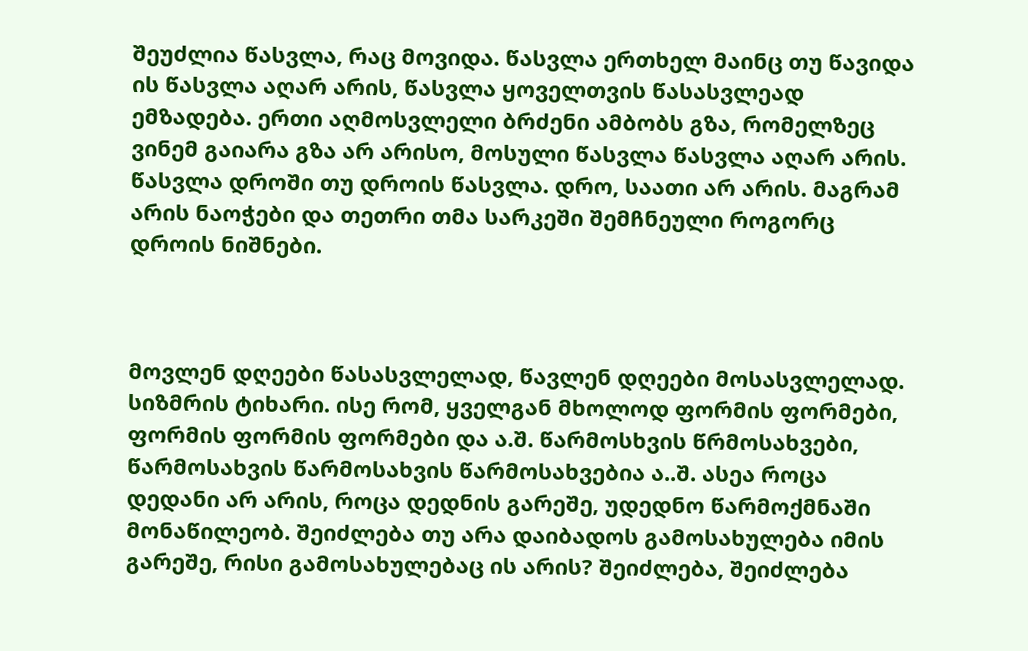შეუძლია წასვლა, რაც მოვიდა. წასვლა ერთხელ მაინც თუ წავიდა ის წასვლა აღარ არის, წასვლა ყოველთვის წასასვლეად ემზადება. ერთი აღმოსვლელი ბრძენი ამბობს გზა, რომელზეც ვინემ გაიარა გზა არ არისო, მოსული წასვლა წასვლა აღარ არის. წასვლა დროში თუ დროის წასვლა. დრო, საათი არ არის. მაგრამ არის ნაოჭები და თეთრი თმა სარკეში შემჩნეული როგორც დროის ნიშნები.



მოვლენ დღეები წასასვლელად, წავლენ დღეები მოსასვლელად. სიზმრის ტიხარი. ისე რომ, ყველგან მხოლოდ ფორმის ფორმები, ფორმის ფორმის ფორმები და ა.შ. წარმოსხვის წრმოსახვები, წარმოსახვის წარმოსახვის წარმოსახვებია ა..შ. ასეა როცა დედანი არ არის, როცა დედნის გარეშე, უდედნო წარმოქმნაში მონაწილეობ. შეიძლება თუ არა დაიბადოს გამოსახულება იმის გარეშე, რისი გამოსახულებაც ის არის? შეიძლება, შეიძლება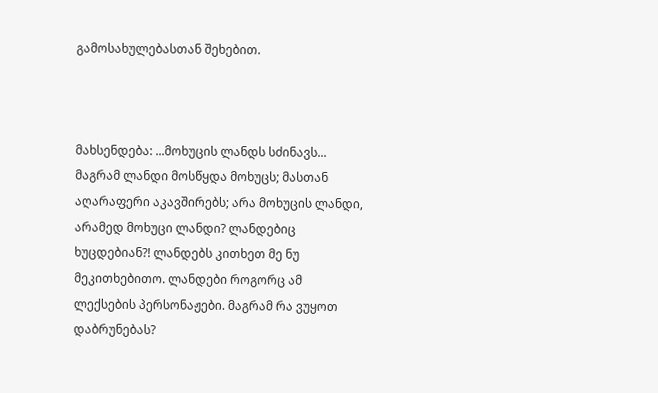გამოსახულებასთან შეხებით.



მახსენდება: ...მოხუცის ლანდს სძინავს... მაგრამ ლანდი მოსწყდა მოხუცს; მასთან აღარაფერი აკავშირებს; არა მოხუცის ლანდი, არამედ მოხუცი ლანდი? ლანდებიც ხუცდებიან?! ლანდებს კითხეთ მე ნუ მეკითხებითო. ლანდები როგორც ამ ლექსების პერსონაჟები. მაგრამ რა ვუყოთ დაბრუნებას?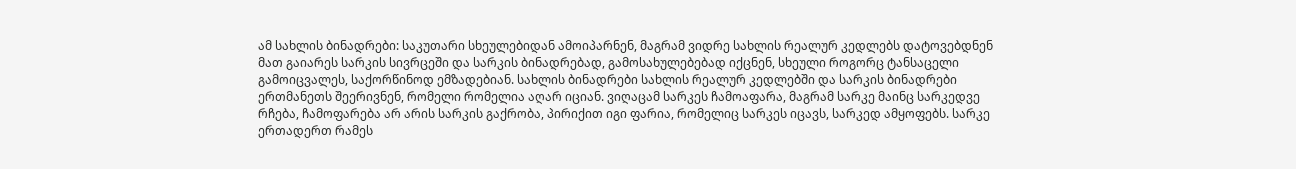ამ სახლის ბინადრები: საკუთარი სხეულებიდან ამოიპარნენ, მაგრამ ვიდრე სახლის რეალურ კედლებს დატოვებდნენ მათ გაიარეს სარკის სივრცეში და სარკის ბინადრებად, გამოსახულებებად იქცნენ, სხეული როგორც ტანსაცელი გამოიცვალეს, საქორწინოდ ემზადებიან. სახლის ბინადრები სახლის რეალურ კედლებში და სარკის ბინადრები ერთმანეთს შეერივნენ, რომელი რომელია აღარ იციან. ვიღაცამ სარკეს ჩამოაფარა, მაგრამ სარკე მაინც სარკედვე რჩება, ჩამოფარება არ არის სარკის გაქრობა, პირიქით იგი ფარია, რომელიც სარკეს იცავს, სარკედ ამყოფებს. სარკე ერთადერთ რამეს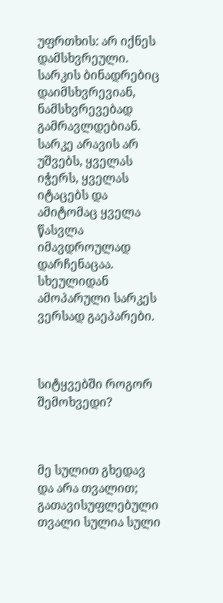უფრთხის: არ იქნეს დამსხვრეული. სარკის ბინადრებიც დაიმსხვრევიან, ნამსხვრევებად გამრავლდებიან. სარკე არავის არ უშვებს, ყველას იჭერს, ყველას იტაცებს და ამიტომაც ყველა წასვლა იმავდროულად დარჩენაცაა. სხეულიდან ამოპარული სარკეს ვერსად გაეპარები.



სიტყვებში როგორ შემოხვედი?



მე სულით გხედავ და არა თვალით; გათავისუფლებული თვალი სულია სული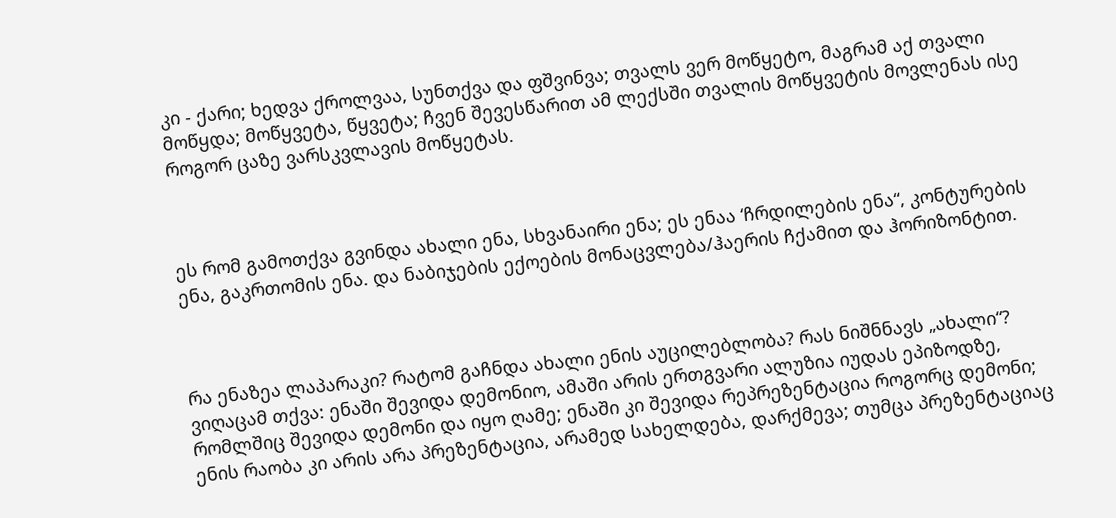კი - ქარი; ხედვა ქროლვაა, სუნთქვა და ფშვინვა; თვალს ვერ მოწყეტო, მაგრამ აქ თვალი მოწყდა; მოწყვეტა, წყვეტა; ჩვენ შევესწარით ამ ლექსში თვალის მოწყვეტის მოვლენას ისე როგორ ცაზე ვარსკვლავის მოწყეტას.



ეს რომ გამოთქვა გვინდა ახალი ენა, სხვანაირი ენა; ეს ენაა ‘ჩრდილების ენა“, კონტურების ენა, გაკრთომის ენა. და ნაბიჯების ექოების მონაცვლება/ჰაერის ჩქამით და ჰორიზონტით.



რა ენაზეა ლაპარაკი? რატომ გაჩნდა ახალი ენის აუცილებლობა? რას ნიშნნავს „ახალი“? ვიღაცამ თქვა: ენაში შევიდა დემონიო, ამაში არის ერთგვარი ალუზია იუდას ეპიზოდზე, რომლშიც შევიდა დემონი და იყო ღამე; ენაში კი შევიდა რეპრეზენტაცია როგორც დემონი; ენის რაობა კი არის არა პრეზენტაცია, არამედ სახელდება, დარქმევა; თუმცა პრეზენტაციაც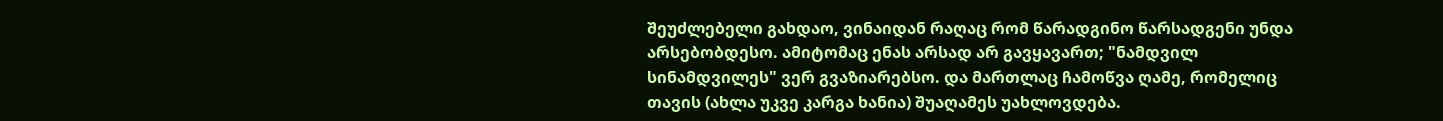შეუძლებელი გახდაო, ვინაიდან რაღაც რომ წარადგინო წარსადგენი უნდა არსებობდესო. ამიტომაც ენას არსად არ გავყავართ; "ნამდვილ სინამდვილეს" ვერ გვაზიარებსო. და მართლაც ჩამოწვა ღამე, რომელიც თავის (ახლა უკვე კარგა ხანია) შუაღამეს უახლოვდება.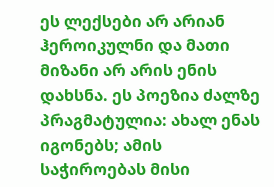ეს ლექსები არ არიან ჰეროიკულნი და მათი მიზანი არ არის ენის დახსნა. ეს პოეზია ძალზე პრაგმატულია: ახალ ენას იგონებს; ამის საჭიროებას მისი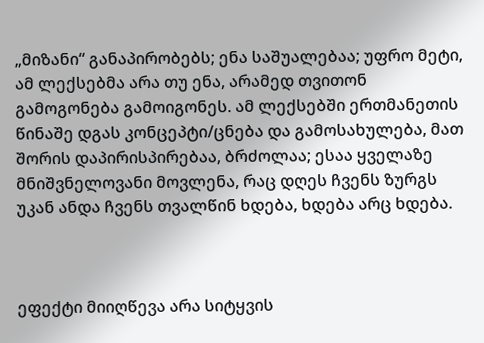„მიზანი“ განაპირობებს; ენა საშუალებაა; უფრო მეტი, ამ ლექსებმა არა თუ ენა, არამედ თვითონ გამოგონება გამოიგონეს. ამ ლექსებში ერთმანეთის წინაშე დგას კონცეპტი/ცნება და გამოსახულება, მათ შორის დაპირისპირებაა, ბრძოლაა; ესაა ყველაზე მნიშვნელოვანი მოვლენა, რაც დღეს ჩვენს ზურგს უკან ანდა ჩვენს თვალწინ ხდება, ხდება არც ხდება.



ეფექტი მიიღწევა არა სიტყვის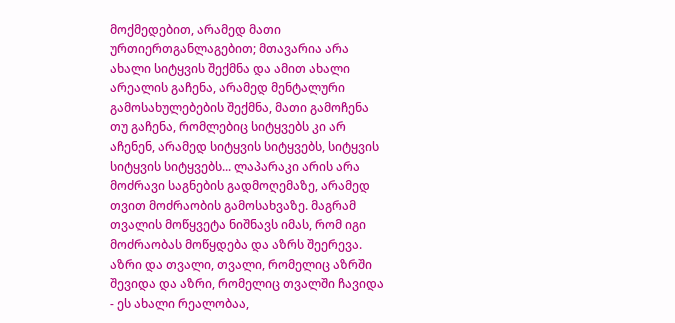მოქმედებით, არამედ მათი ურთიერთგანლაგებით; მთავარია არა ახალი სიტყვის შექმნა და ამით ახალი არეალის გაჩენა, არამედ მენტალური გამოსახულებების შექმნა, მათი გამოჩენა თუ გაჩენა, რომლებიც სიტყვებს კი არ აჩენენ, არამედ სიტყვის სიტყვებს, სიტყვის სიტყვის სიტყვებს... ლაპარაკი არის არა მოძრავი საგნების გადმოღემაზე, არამედ თვით მოძრაობის გამოსახვაზე. მაგრამ თვალის მოწყვეტა ნიშნავს იმას, რომ იგი მოძრაობას მოწყდება და აზრს შეერევა. აზრი და თვალი, თვალი, რომელიც აზრში შევიდა და აზრი, რომელიც თვალში ჩავიდა - ეს ახალი რეალობაა,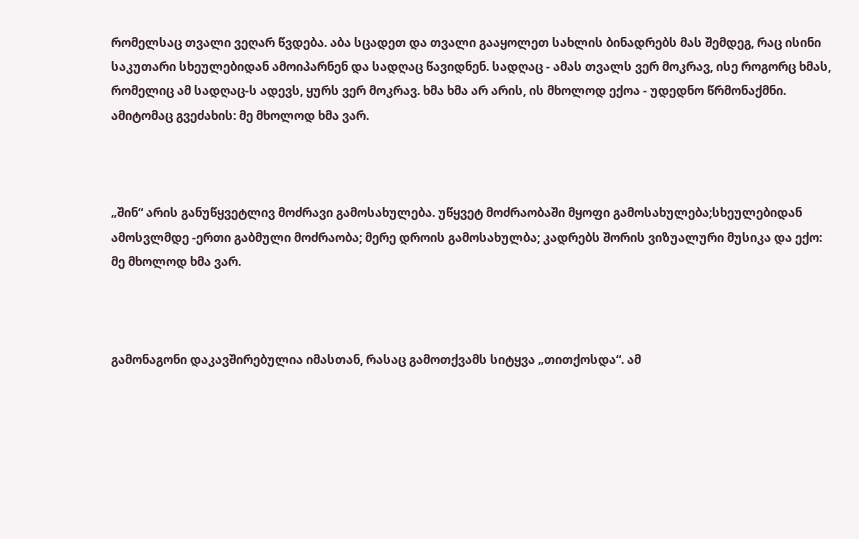რომელსაც თვალი ვეღარ წვდება. აბა სცადეთ და თვალი გააყოლეთ სახლის ბინადრებს მას შემდეგ, რაც ისინი საკუთარი სხეულებიდან ამოიპარნენ და სადღაც წავიდნენ. სადღაც - ამას თვალს ვერ მოკრავ, ისე როგორც ხმას, რომელიც ამ სადღაც-ს ადევს, ყურს ვერ მოკრავ. ხმა ხმა არ არის, ის მხოლოდ ექოა - უდედნო წრმონაქმნი. ამიტომაც გვეძახის: მე მხოლოდ ხმა ვარ.



„შინ“ არის განუწყვეტლივ მოძრავი გამოსახულება. უწყვეტ მოძრაობაში მყოფი გამოსახულება;სხეულებიდან ამოსვლმდე -ერთი გაბმული მოძრაობა; მერე დროის გამოსახულბა; კადრებს შორის ვიზუალური მუსიკა და ექო: მე მხოლოდ ხმა ვარ.



გამონაგონი დაკავშირებულია იმასთან, რასაც გამოთქვამს სიტყვა „თითქოსდა“. ამ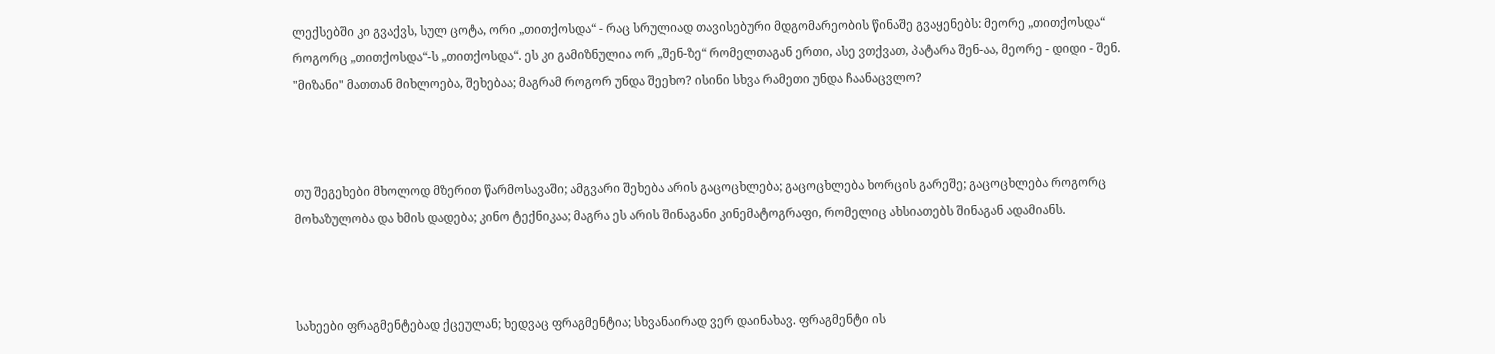ლექსებში კი გვაქვს, სულ ცოტა, ორი „თითქოსდა“ - რაც სრულიად თავისებური მდგომარეობის წინაშე გვაყენებს: მეორე „თითქოსდა“ როგორც „თითქოსდა“-ს „თითქოსდა“. ეს კი გამიზნულია ორ „შენ-ზე“ რომელთაგან ერთი, ასე ვთქვათ, პატარა შენ-აა, მეორე - დიდი - შენ. "მიზანი" მათთან მიხლოება, შეხებაა; მაგრამ როგორ უნდა შეეხო? ისინი სხვა რამეთი უნდა ჩაანაცვლო?



თუ შეგეხები მხოლოდ მზერით წარმოსავაში; ამგვარი შეხება არის გაცოცხლება; გაცოცხლება ხორცის გარეშე; გაცოცხლება როგორც მოხაზულობა და ხმის დადება; კინო ტექნიკაა; მაგრა ეს არის შინაგანი კინემატოგრაფი, რომელიც ახსიათებს შინაგან ადამიანს.



სახეები ფრაგმენტებად ქცეულან; ხედვაც ფრაგმენტია; სხვანაირად ვერ დაინახავ. ფრაგმენტი ის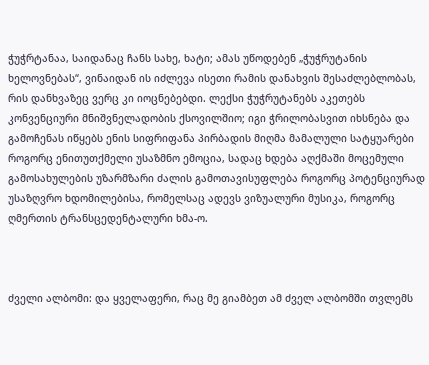ჭუჭრტანაა, საიდანაც ჩანს სახე, ხატი; ამას უწოდებენ „ჭუჭრუტანის ხელოვნებას“, ვინაიდან ის იძლევა ისეთი რამის დანახვის შესაძლებლობას, რის დანხვაზეც ვერც კი იოცნებებდი. ლექსი ჭუჭრუტანებს აკეთებს კონვენციური მნიშვნელადობის ქსოვილშიო; იგი ჭრილობასვით იხსნება და გამოჩენას იწყებს ენის სიფრიფანა პირბადის მიღმა მამალული სატყუარები როგორც ენითუთქმელი უსაზმნო ემოცია, სადაც ხდება აღქმაში მოცემული გამოსახულების უზარმზარი ძალის გამოთავისუფლება როგორც პოტენციურად უსაზღვრო ხდომილებისა, რომელსაც ადევს ვიზუალური მუსიკა, როგორც ღმერთის ტრანსცედენტალური ხმა-ო.



ძველი ალბომი: და ყველაფერი, რაც მე გიამბეთ ამ ძველ ალბომში თვლემს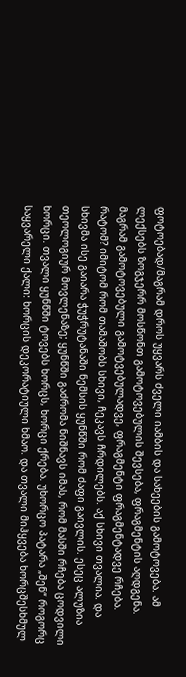ფოტოებად/მაგრამ დროს უყვარს ძველი იამბის და სახეების გამოტოვება. ამ ლექსებს ზოგჯერრ მოსწონთ გამოტოვებულის შევსება, ფრაგმენტის აღდგენა. მაგრამ გამოტოვებული გამოტვებულადვე, ფრაგმენტი ფრაგმენტადვე რჩება. რატომ? იმიტომ რომ თამაშობს სხივი, ჩეკავს ჩრდილებს. აქ სხივი თვალია. და სხივმა ისე გაიარა ჭუჭრუტანაში ნემსის ყუნწში რომ ძაფი გაივლის. ესეც ალუზია თეოლოგიურ მოვლენაზე; ყუნწში გაძრომა ნიშნავს იმას, რომ მასში რჩება ცოდვილი ხორცი. თვალი ყუნწში ტოვებს ხორცს, ხორცი ქრება. უხორცო პატარა „შენ“ როგორც საყვარელი ქალი: ხორცის დეკორატიული ხმაო. და თვალი მიჰყვება ხორცშესხმულ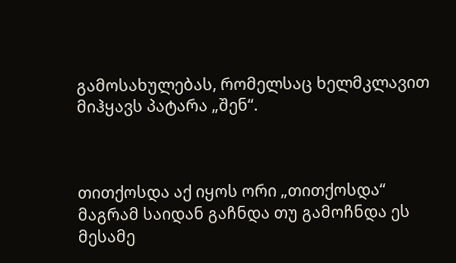გამოსახულებას, რომელსაც ხელმკლავით მიჰყავს პატარა „შენ“.



თითქოსდა აქ იყოს ორი „თითქოსდა“ მაგრამ საიდან გაჩნდა თუ გამოჩნდა ეს მესამე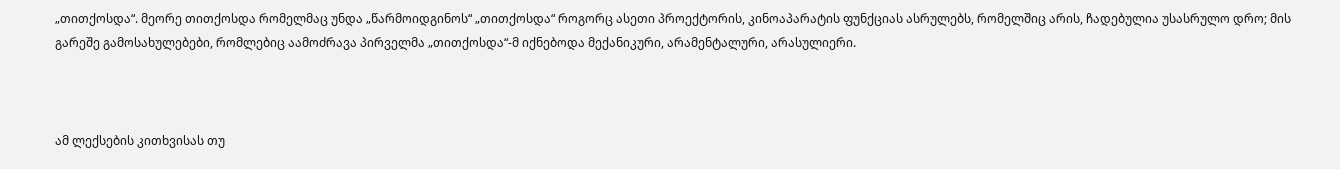„თითქოსდა“. მეორე თითქოსდა რომელმაც უნდა „წარმოიდგინოს“ „თითქოსდა“ როგორც ასეთი პროექტორის, კინოაპარატის ფუნქციას ასრულებს, რომელშიც არის, ჩადებულია უსასრულო დრო; მის გარეშე გამოსახულებები, რომლებიც აამოძრავა პირველმა „თითქოსდა“-მ იქნებოდა მექანიკური, არამენტალური, არასულიერი.



ამ ლექსების კითხვისას თუ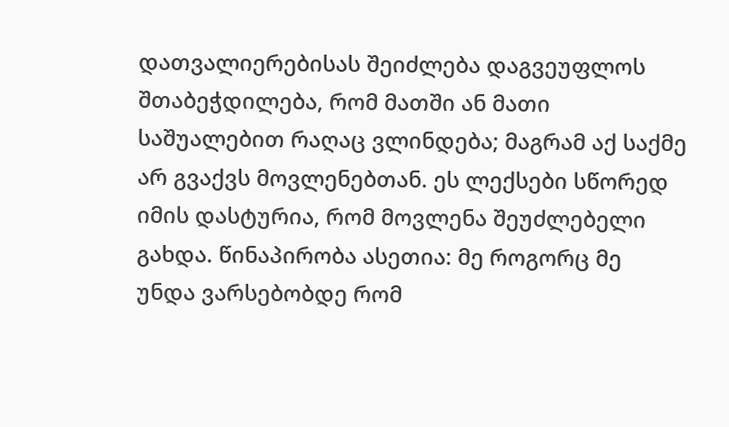დათვალიერებისას შეიძლება დაგვეუფლოს შთაბეჭდილება, რომ მათში ან მათი საშუალებით რაღაც ვლინდება; მაგრამ აქ საქმე არ გვაქვს მოვლენებთან. ეს ლექსები სწორედ იმის დასტურია, რომ მოვლენა შეუძლებელი გახდა. წინაპირობა ასეთია: მე როგორც მე უნდა ვარსებობდე რომ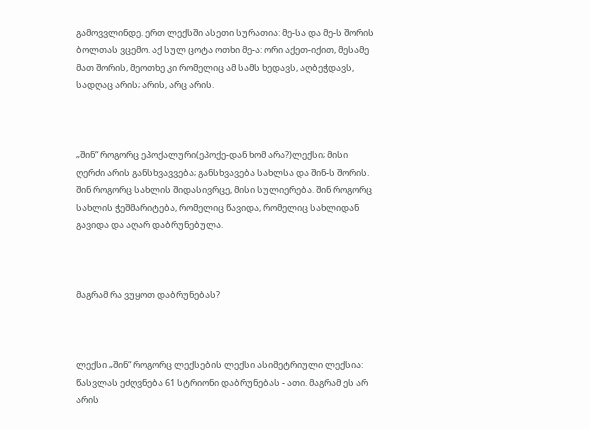გამოვვლინდე. ერთ ლექსში ასეთი სურათია: მე-სა და მე-ს შორის ბოლთას ვცემო. აქ სულ ცოტა ოთხი მე-ა: ორი აქეთ-იქით, მესამე მათ შორის, მეოთხე კი რომელიც ამ სამს ხედავს, აღბეჭდავს, სადღაც არის; არის, არც არის.



„შინ“ როგორც ეპოქალური(ეპოქე-დან ხომ არა?)ლექსი; მისი ღერძი არის განსხვავვება; განსხვავება სახლსა და შინ-ს შორის. შინ როგორც სახლის შიდასივრცე, მისი სულიერება. შინ როგორც სახლის ჭეშმარიტება, რომელიც წავიდა, რომელიც სახლიდან გავიდა და აღარ დაბრუნებულა.



მაგრამ რა ვუყოთ დაბრუნებას?



ლექსი „შინ“ როგორც ლექსების ლექსი ასიმეტრიული ლექსია: წასვლას ეძღვნება 61 სტრიონი დაბრუნებას - ათი. მაგრამ ეს არ არის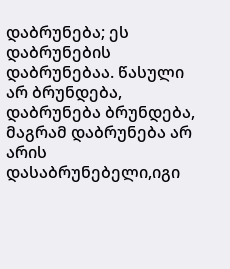დაბრუნება; ეს დაბრუნების დაბრუნებაა. წასული არ ბრუნდება, დაბრუნება ბრუნდება, მაგრამ დაბრუნება არ არის დასაბრუნებელი,იგი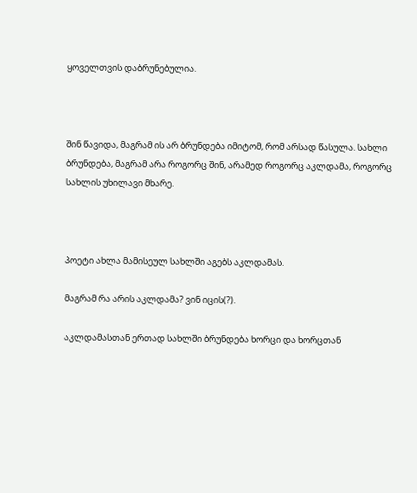ყოველთვის დაბრუნებულია.



შინ წავიდა, მაგრამ ის არ ბრუნდება იმიტომ, რომ არსად წასულა. სახლი ბრუნდება, მაგრამ არა როგორც შინ, არამედ როგორც აკლდამა, როგორც სახლის უხილავი მხარე.



პოეტი ახლა მამისეულ სახლში აგებს აკლდამას.

მაგრამ რა არის აკლდამა? ვინ იცის(?).

აკლდამასთან ერთად სახლში ბრუნდება ხორცი და ხორცთან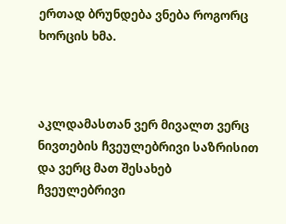ერთად ბრუნდება ვნება როგორც ხორცის ხმა.



აკლდამასთან ვერ მივალთ ვერც ნივთების ჩვეულებრივი საზრისით და ვერც მათ შესახებ ჩვეულებრივი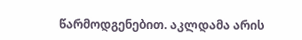წარმოდგენებით. აკლდამა არის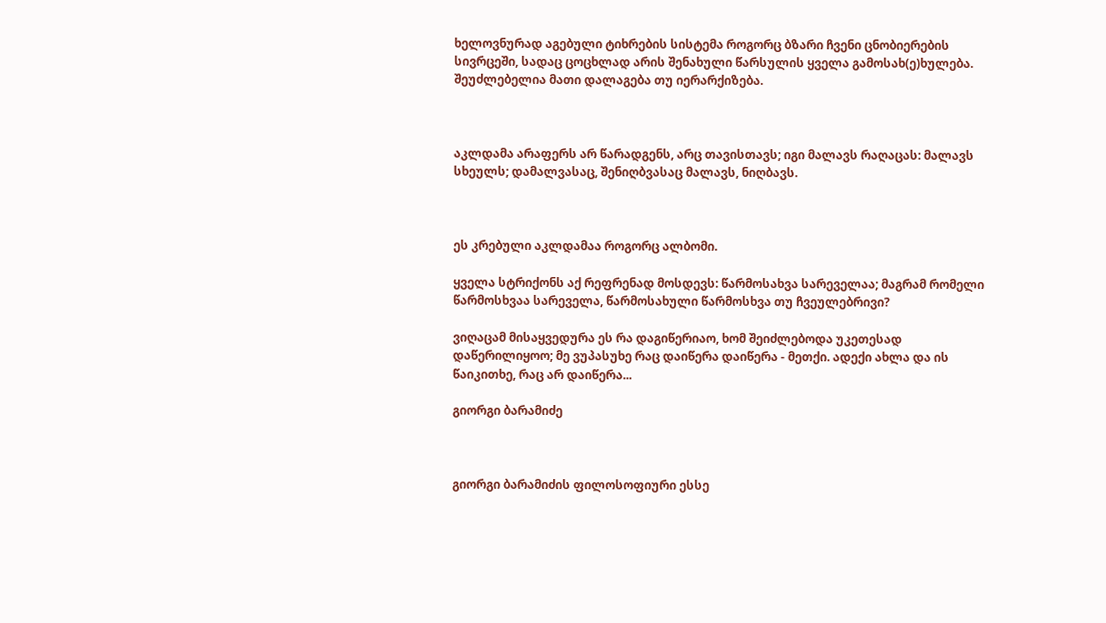ხელოვნურად აგებული ტიხრების სისტემა როგორც ბზარი ჩვენი ცნობიერების სივრცეში, სადაც ცოცხლად არის შენახული წარსულის ყველა გამოსახ(ე)ხულება. შეუძლებელია მათი დალაგება თუ იერარქიზება.



აკლდამა არაფერს არ წარადგენს, არც თავისთავს; იგი მალავს რაღაცას: მალავს სხეულს; დამალვასაც, შენიღბვასაც მალავს, ნიღბავს.



ეს კრებული აკლდამაა როგორც ალბომი.

ყველა სტრიქონს აქ რეფრენად მოსდევს: წარმოსახვა სარეველაა; მაგრამ რომელი წარმოსხვაა სარეველა, წარმოსახული წარმოსხვა თუ ჩვეულებრივი?

ვიღაცამ მისაყვედურა ეს რა დაგიწერიაო, ხომ შეიძლებოდა უკეთესად დაწერილიყოო; მე ვუპასუხე რაც დაიწერა დაიწერა - მეთქი. ადექი ახლა და ის წაიკითხე, რაც არ დაიწერა...

გიორგი ბარამიძე



გიორგი ბარამიძის ფილოსოფიური ესსე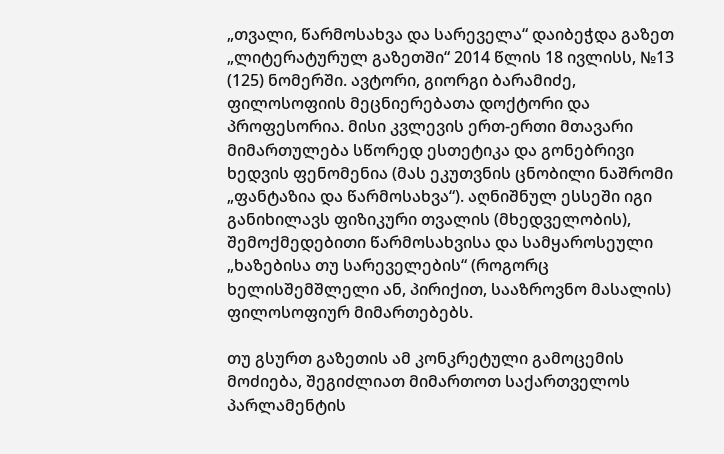„თვალი, წარმოსახვა და სარეველა“ დაიბეჭდა გაზეთ „ლიტერატურულ გაზეთში“ 2014 წლის 18 ივლისს, №13 (125) ნომერში. ავტორი, გიორგი ბარამიძე, ფილოსოფიის მეცნიერებათა დოქტორი და პროფესორია. მისი კვლევის ერთ-ერთი მთავარი მიმართულება სწორედ ესთეტიკა და გონებრივი ხედვის ფენომენია (მას ეკუთვნის ცნობილი ნაშრომი „ფანტაზია და წარმოსახვა“). აღნიშნულ ესსეში იგი განიხილავს ფიზიკური თვალის (მხედველობის), შემოქმედებითი წარმოსახვისა და სამყაროსეული „ხაზებისა თუ სარეველების“ (როგორც ხელისშემშლელი ან, პირიქით, სააზროვნო მასალის) ფილოსოფიურ მიმართებებს.

თუ გსურთ გაზეთის ამ კონკრეტული გამოცემის მოძიება, შეგიძლიათ მიმართოთ საქართველოს პარლამენტის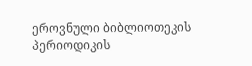ეროვნული ბიბლიოთეკის პერიოდიკის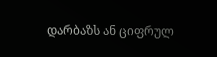დარბაზს ან ციფრულ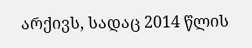არქივს, სადაც 2014 წლის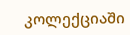კოლექციაში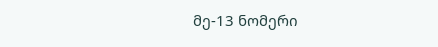მე-13 ნომერი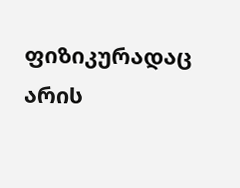ფიზიკურადაც არის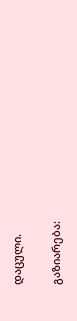დაცული.

გაზიარება: